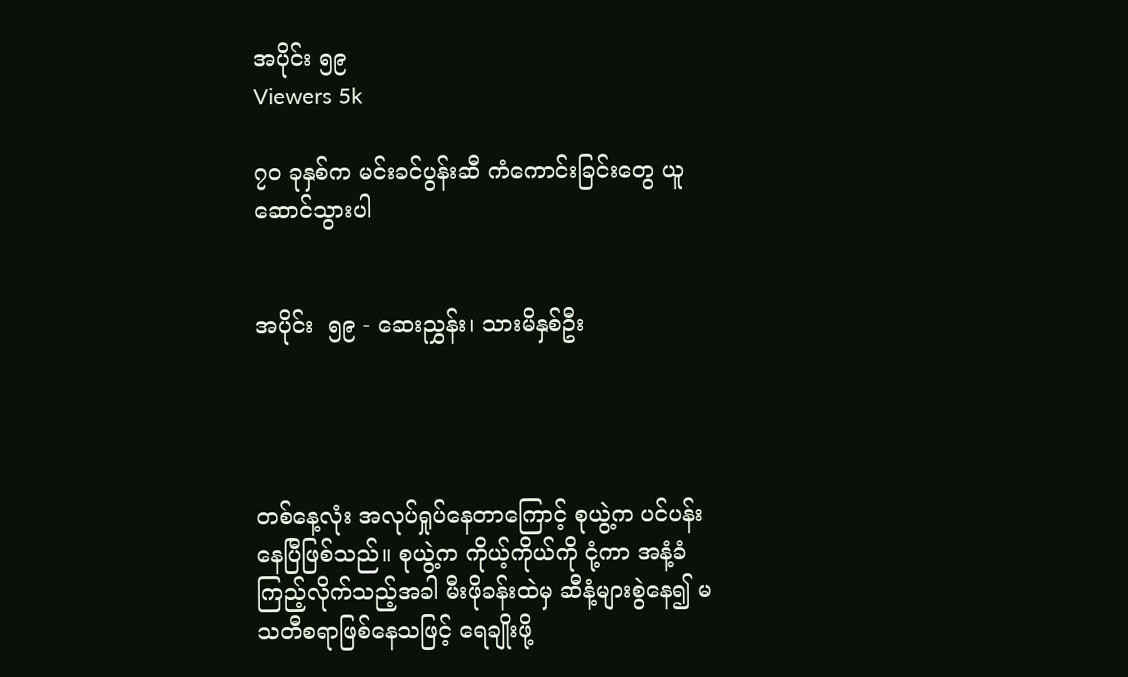အပိုင်း ၅၉
Viewers 5k

၇၀ ခုနှစ်က မင်းခင်ပွန်းဆီ ကံကောင်းခြင်းတွေ ယူဆောင်သွားပါ


အပိုင်း  ၅၉ - ဆေးညွှန်း၊ သားမိနှစ်ဦး




တစ်နေ့လုံး အလုပ်ရှုပ်နေတာကြောင့် စုယွဲ့က ပင်ပန်းနေပြီဖြစ်သည်။ စုယွဲ့က ကိုယ့်ကိုယ်ကို ငုံ့ကာ အနံ့ခံကြည့်လိုက်သည့်အခါ မီးဖိုခန်းထဲမှ ဆီနံ့များစွဲနေ၍ မသတီစရာဖြစ်နေသဖြင့် ရေချိုးဖို့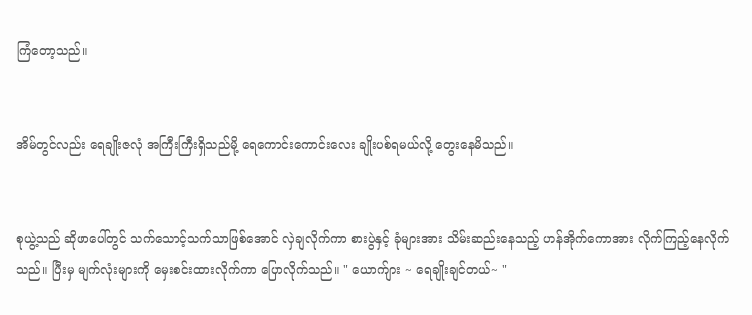ကြံတော့သည်။


အိမ်တွင်လည်း ရေချိုးဇလုံ အကြီးကြီးရှိသည်မို့ ရေကောင်းကောင်းလေး ချိုးပစ်ရမယ်လို့ တွေးနေမိသည်။


စုယွဲ့သည် ဆိုဖာပေါ်တွင် သက်သောင့်သက်သာဖြစ်အောင် လှဲချလိုက်ကာ စားပွဲနှင့် ခုံများအား သိမ်းဆည်းနေသည့် ဟန်အိုက်ကောအား လိုက်ကြည့်နေလိုက်သည်။ ပြီးမှ မျက်လုံးများကို မှေးစင်းထားလိုက်ကာ ပြောလိုက်သည်။ " ယောက်ျား ~ ရေချိုးချင်တယ်~ "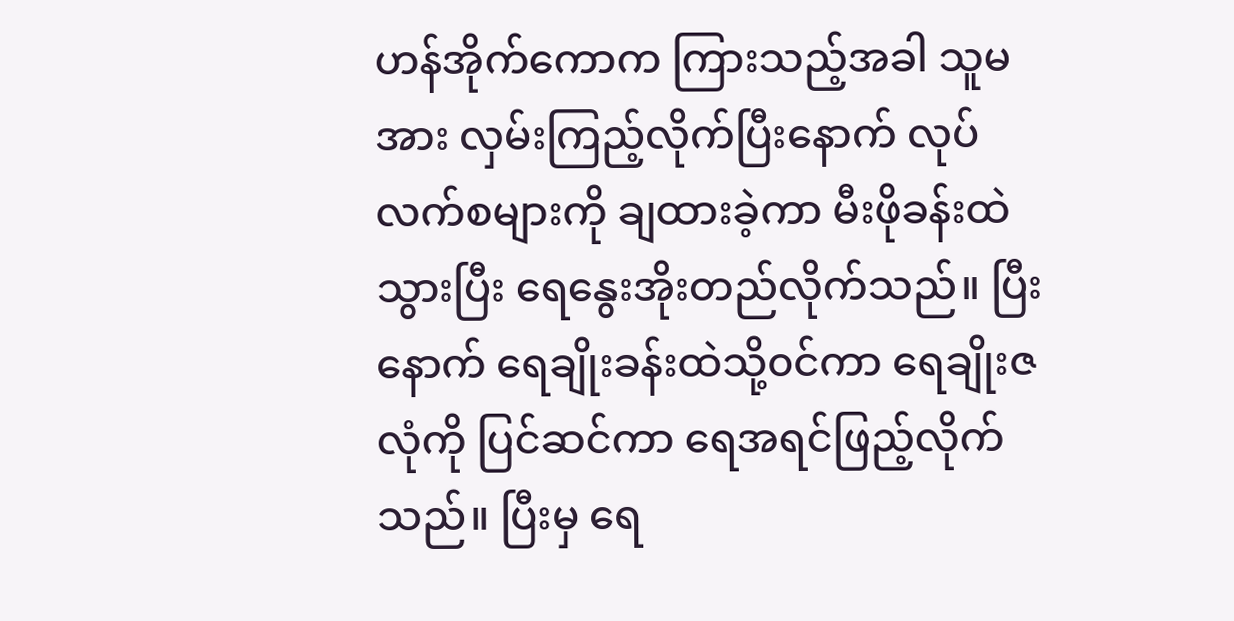ဟန်အိုက်ကောက ကြားသည့်အခါ သူမအား လှမ်းကြည့်လိုက်ပြီးနောက် လုပ်လက်စများကို ချထားခဲ့ကာ မီးဖိုခန်းထဲသွားပြီး ရေနွေးအိုးတည်လိုက်သည်။ ပြီးနောက် ရေချိုးခန်းထဲသို့၀င်ကာ ရေချိုးဇလုံကို ပြင်ဆင်ကာ ရေအရင်ဖြည့်လိုက်သည်။ ပြီးမှ ရေ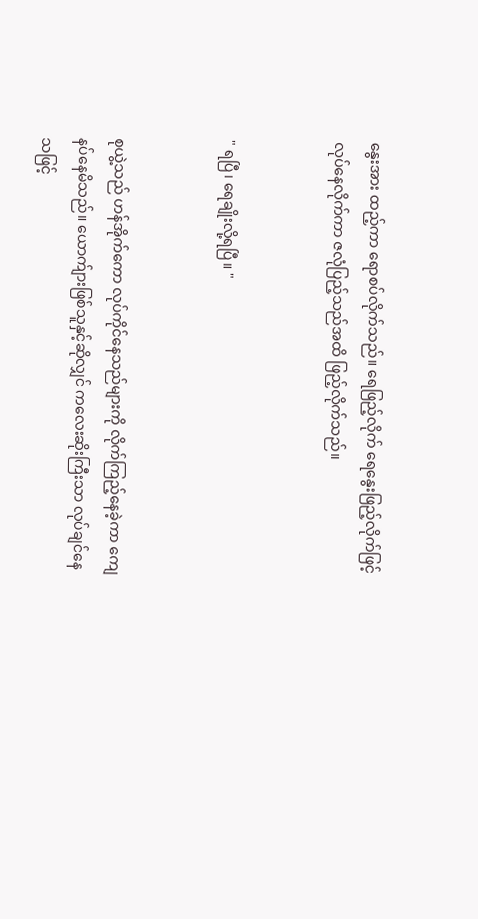နွေးအား ထည့်ကာ ရောစပ်လိုက်သည်။ ရေဖြည့်လိုက် ရေနွေးဖြည့်လိုက်ဖြင့် လုပ်နေလိုက်ကာ ဇလုံပြည့်သည်အထိ ဖြည့်လိုက်သည်။


" ရပြီ၊ ရေချိုးလို့ရပြီ။ "


စုယွဲ့သည် ဟန်အိုက်ကော လုပ်ကိုင်နေသည်များကို လိုက်ကြည့်နေခဲ့ကာ ကျေနပ်နေမိသည်။ ယောက်ျားဖြစ်သူနှင့်ဆိုလျှင် ကလေးဆိုးကြီးသာ လုပ်ချင်နေသဖြင့်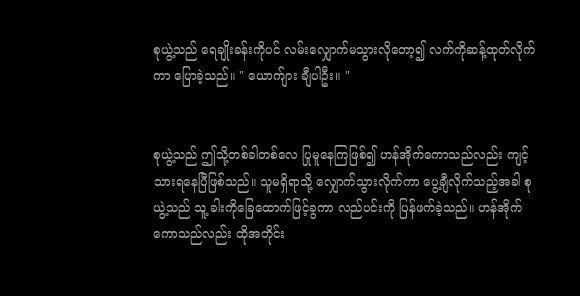စုယွဲ့သည် ရေချိုးခန်းကိုပင် လမ်းလျှောက်မသွားလိုတော့၍ လက်ကိုဆန့်ထုတ်လိုက်ကာ ပြောခဲ့သည်။ " ယောက်ျား ချီပါဦး။ "


စုယွဲ့သည် ဤသို့တစ်ခါတစ်လေ ပြုမူနေကြဖြစ်၍ ဟန်အိုက်ကောသည်လည်း ကျင့်သားရနေပြီဖြစ်သည်။ သူမရှိရာသို့ လျှောက်သွားလိုက်ကာ ပွေ့ချီလိုက်သည့်အခါ စုယွဲ့သည် သူ့ ခါးကိုခြေထောက်ဖြင့်ခွကာ လည်ပင်းကို ပြန်ဖက်ခဲ့သည်။ ဟန်အိုက်ကောသည်လည်း ထိုအတိုင်း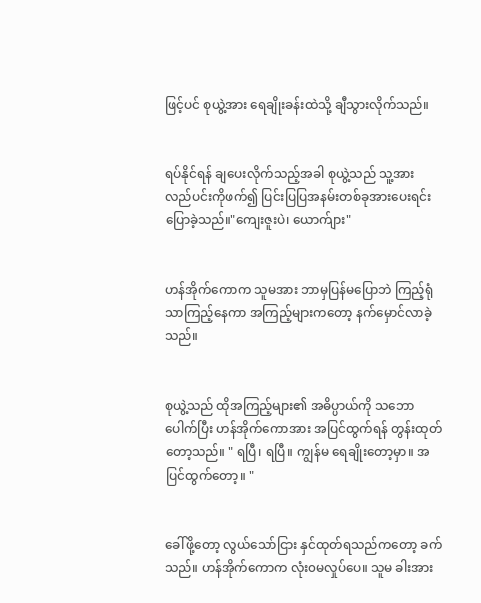ဖြင့်ပင် စုယွဲ့အား ရေချိုးခန်းထဲသို့ ချီသွားလိုက်သည်။


ရပ်နိုင်ရန် ချပေးလိုက်သည့်အခါ စုယွဲ့သည် သူ့အား လည်ပင်းကိုဖက်၍ ပြင်းပြပြအနမ်းတစ်ခုအားပေးရင်း ပြောခဲ့သည်။"ကျေးဇူးပဲ၊ ယောက်ျား"


ဟန်အိုက်ကောက သူမအား ဘာမှပြန်မပြောဘဲ ကြည့်ရုံသာကြည့်နေကာ အကြည့်များကတော့ နက်မှောင်လာခဲ့သည်။


စုယွဲ့သည် ထိုအကြည့်များ၏ အဓိပ္ပာယ်ကို သဘောပေါက်ပြီး ဟန်အိုက်ကောအား အပြင်ထွက်ရန် တွန်းထုတ်တော့သည်။ " ရပြီ၊ ရပြီ။ ကျွန်မ ရေချိုးတော့မှာ။ အပြင်ထွက်တော့။ "


ခေါ်ဖို့တော့ လွယ်သော်ငြား နှင်ထုတ်ရသည်ကတော့ ခက်သည်။ ဟန်အိုက်ကောက လုံး၀မလှုပ်ပေ။ သူမ ခါးအား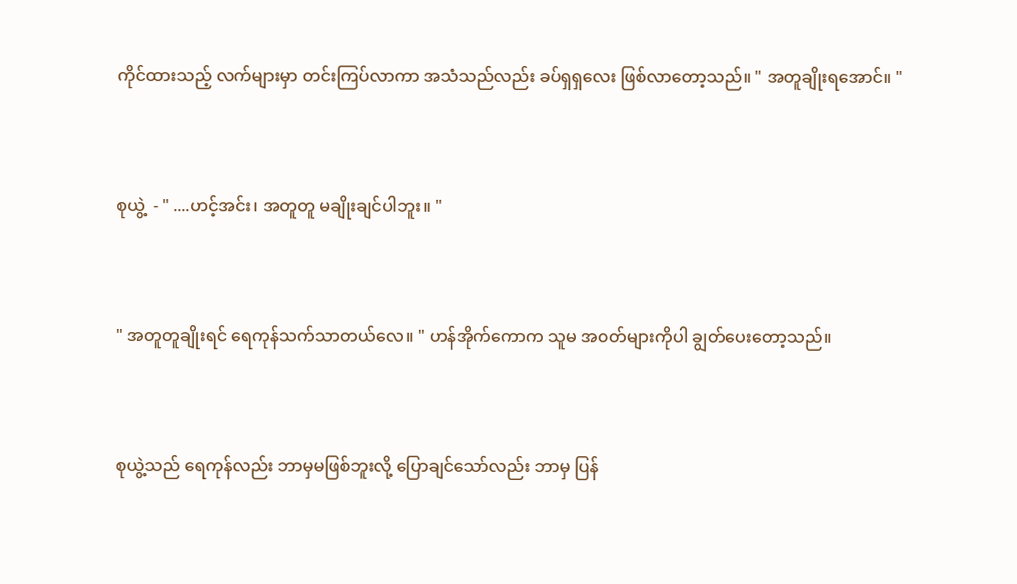ကိုင်ထားသည့် လက်များမှာ တင်းကြပ်လာကာ အသံသည်လည်း ခပ်ရှရှလေး ဖြစ်လာတော့သည်။ " အတူချိုးရအောင်။ "


စုယွဲ့  - " ....ဟင့်အင်း၊ အတူတူ မချိုးချင်ပါဘူး။ "


" အတူတူချိုးရင် ရေကုန်သက်သာတယ်လေ။ " ဟန်အိုက်ကောက သူမ အ၀တ်များကိုပါ ချွတ်ပေးတော့သည်။


စုယွဲ့သည် ရေကုန်လည်း ဘာမှမဖြစ်ဘူးလို့ ပြောချင်သော်လည်း ဘာမှ ပြန်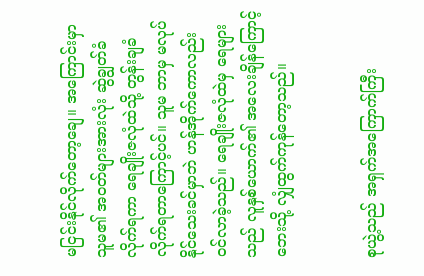မငြင်းနိုင်လိုက်တော့ချေ။ အကြောင်းမှာ သူမ၏ အ၀တ်များအားလုံး ဆွဲချွတ်ခံလိုက်ရကာ ရေချိုးဇလုံထဲသို့ တွန်းချခံလိုက်ရတာကြောင့်ပင်။ သူမ ဘာမှ မလုပ်နိုင်သေးခင်မှာဘဲ ဟန်အိုက်ကောလည်း ၀င်လာခဲ့သည်။ ရေချိုးဇလုံထဲမှ ရေများသည် လူနှစ်ယောက်၏ အလေးချိန်ကြောင့် ဘေးသို့ လျှံထွက်ကုန်တော့သည်။


စုယွဲ့သည် အရှက်အကြောက်ကြီး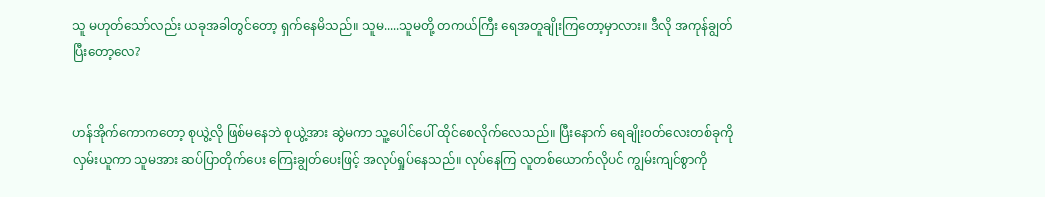သူ မဟုတ်သော်လည်း ယခုအခါတွင်တော့ ရှက်နေမိသည်။ သူမ.....သူမတို့ တကယ်ကြီး ရေအတူချိုးကြတော့မှာလား။ ဒီလို အကုန်ချွတ်ပြီးတော့လေ?


ဟန်အိုက်ကောကတော့ စုယွဲ့လို ဖြစ်မနေဘဲ စုယွဲ့အား ဆွဲမကာ သူ့ပေါင်ပေါ် ထိုင်စေလိုက်လေသည်။ ပြီးနောက် ရေချိုး၀တ်လေးတစ်ခုကို လှမ်းယူကာ သူမအား ဆပ်ပြာတိုက်ပေး ကြေးချွတ်ပေးဖြင့် အလုပ်ရှုပ်နေသည်။ လုပ်နေကြ လူတစ်ယောက်လိုပင် ကျွမ်းကျင်စွာကို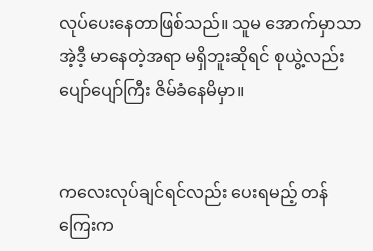လုပ်ပေးနေတာဖြစ်သည်။ သူမ အောက်မှာသာ အဲ့ဒီ့ မာနေတဲ့အရာ မရှိဘူးဆိုရင် စုယွဲ့လည်း ပျော်ပျော်ကြီး ဇိမ်ခံနေမိမှာ။


ကလေးလုပ်ချင်ရင်လည်း ပေးရမည့် တန်ကြေးက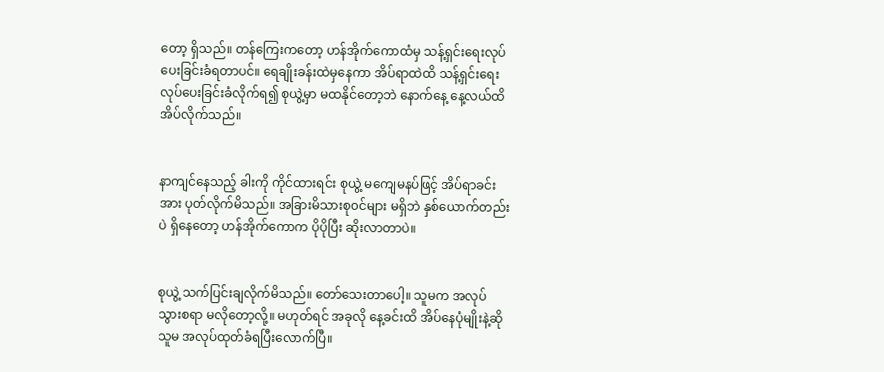တော့ ရှိသည်။ တန်ကြေးကတော့ ဟန်အိုက်ကောထံမှ သန့်ရှင်းရေးလုပ်ပေးခြင်းခံရတာပင်။ ရေချိုးခန်းထဲမှနေကာ အိပ်ရာထဲထိ သန့်ရှင်းရေး လုပ်ပေးခြင်းခံလိုက်ရ၍ စုယွဲ့မှာ မထနိုင်တော့ဘဲ နောက်နေ့ နေ့လယ်ထိ အိပ်လိုက်သည်။


နာကျင်နေသည့် ခါးကို ကိုင်ထားရင်း စုယွဲ့ မကျေမနပ်ဖြင့် အိပ်ရာခင်းအား ပုတ်လိုက်မိသည်။ အခြားမိသားစု၀င်များ မရှိဘဲ နှစ်ယောက်တည်းပဲ ရှိနေတော့ ဟန်အိုက်ကောက ပိုပိုပြီး ဆိုးလာတာပဲ။


စုယွဲ့ သက်ပြင်းချလိုက်မိသည်။ တော်သေးတာပေါ့။ သူမက အလုပ်သွားစရာ မလိုတော့လို့။ မဟုတ်ရင် အခုလို နေ့ခင်းထိ အိပ်နေပုံမျိုးနဲ့ဆို သူမ အလုပ်ထုတ်ခံရပြီးလောက်ပြီ။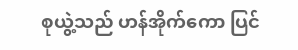စုယွဲ့သည် ဟန်အိုက်ကော ပြင်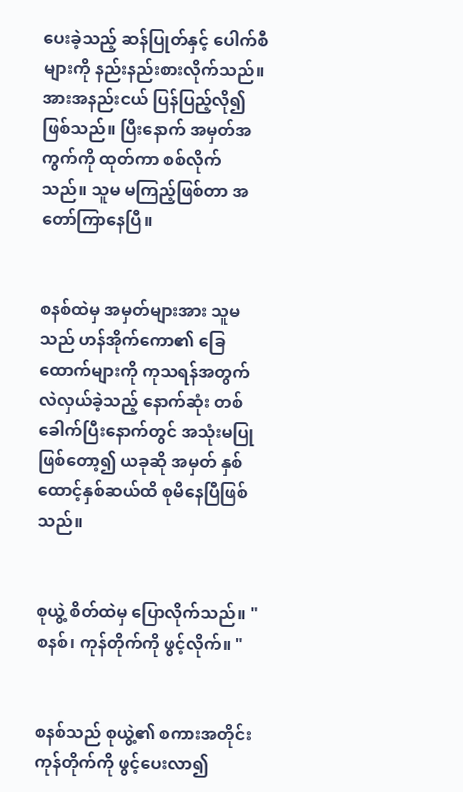ပေးခဲ့သည့် ဆန်ပြုတ်နှင့် ပေါက်စီများကို နည်းနည်းစားလိုက်သည်။ အားအနည်းငယ် ပြန်ပြည့်လို၍ ဖြစ်သည်။ ပြီးနောက် အမှတ်အကွက်ကို ထုတ်ကာ စစ်လိုက်သည်။ သူမ မကြည့်ဖြစ်တာ အတော်ကြာနေပြီ။


စနစ်ထဲမှ အမှတ်များအား သူမသည် ဟန်အိုက်ကော၏ ခြေထောက်များကို ကုသရန်အတွက် လဲလှယ်ခဲ့သည့် နောက်ဆုံး တစ်ခေါက်ပြီးနောက်တွင် အသုံးမပြုဖြစ်တော့၍ ယခုဆို အမှတ် နှစ်ထောင့်နှစ်ဆယ်ထိ စုမိနေပြီဖြစ်သည်။


စုယွဲ့ စိတ်ထဲမှ ပြောလိုက်သည်။ " စနစ်၊ ကုန်တိုက်ကို ဖွင့်လိုက်။ "


စနစ်သည် စုယွဲ့၏ စကားအတိုင်း ကုန်တိုက်ကို ဖွင့်ပေးလာ၍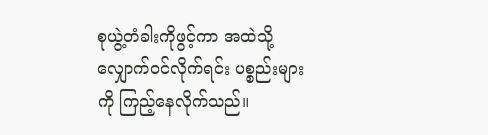စုယွဲ့တံခါးကိုဖွင့်ကာ အထဲသို့ လျှောက်၀င်လိုက်ရင်း ပစ္စည်းများကို ကြည့်နေလိုက်သည်။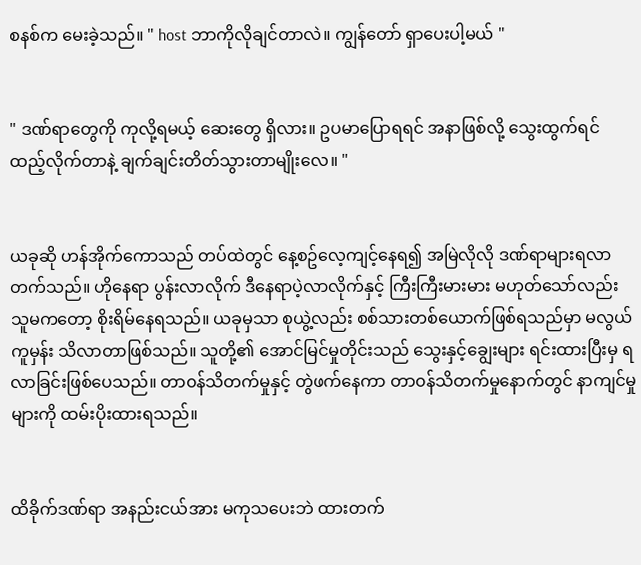စနစ်က မေးခဲ့သည်။ " host ဘာကိုလိုချင်တာလဲ။ ကျွန်တော် ရှာပေးပါ့မယ် "


" ဒဏ်ရာတွေကို ကုလို့ရမယ့် ဆေးတွေ ရှိလား။ ဥပမာပြောရရင် အနာဖြစ်လို့ သွေးထွက်ရင် ထည့်လိုက်တာနဲ့ ချက်ချင်းတိတ်သွားတာမျိုးလေ။ "


ယခုဆို ဟန်အိုက်ကောသည် တပ်ထဲတွင် နေ့စဥ်လေ့ကျင့်နေရ၍ အမြဲလိုလို ဒဏ်ရာများရလာတက်သည်။ ဟိုနေရာ ပွန်းလာလိုက် ဒီနေရာပဲ့လာလိုက်နှင့် ကြီးကြီးမားမား မဟုတ်သော်လည်း သူမကတော့ စိုးရိမ်နေရသည်။ ယခုမှသာ စုယွဲ့လည်း စစ်သားတစ်ယောက်ဖြစ်ရသည်မှာ မလွယ်ကူမှန်း သိလာတာဖြစ်သည်။ သူတို့၏ အောင်မြင်မှုတိုင်းသည် သွေးနှင့်ချွေးများ ရင်းထားပြီးမှ ရလာခြင်းဖြစ်ပေသည်။ တာ၀န်သိတက်မှုနှင့် တွဲဖက်နေကာ တာ၀န်သိတက်မှုနောက်တွင် နာကျင်မှုများကို ထမ်းပိုးထားရသည်။


ထိခိုက်ဒဏ်ရာ အနည်းငယ်အား မကုသပေးဘဲ ထားတက်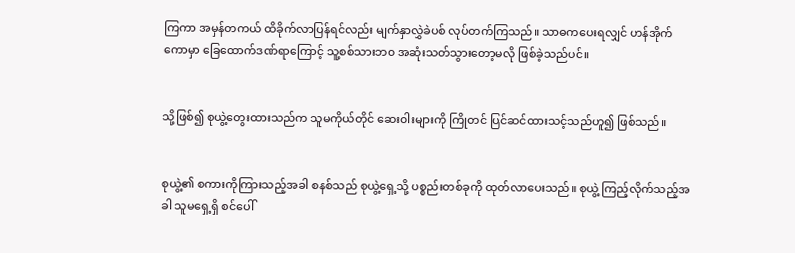ကြကာ အမှန်တကယ် ထိခိုက်လာပြန်ရင်လည်း မျက်နှာလွှဲခဲပစ် လုပ်တက်ကြသည်။ သာဓကပေးရလျှင် ဟန်အိုက်ကောမှာ ခြေထောက်ဒဏ်ရာကြောင့် သူ့စစ်သားဘ၀ အဆုံးသတ်သွားတော့မလို ဖြစ်ခဲ့သည်ပင်။


သို့ဖြစ်၍ စုယွဲ့တွေးထားသည်က သူမကိုယ်တိုင် ဆေး၀ါးများကို ကြိုတင် ပြင်ဆင်ထားသင့်သည်ဟူ၍ ဖြစ်သည်။


စုယွဲ့၏ စကားကိုကြားသည့်အခါ စနစ်သည် စုယွဲ့ရှေ့သို့ ပစ္စည်းတစ်ခုကို ထုတ်လာပေးသည်။ စုယွဲ့ ကြည့်လိုက်သည့်အခါ သူမရှေ့ရှိ စင်ပေါ်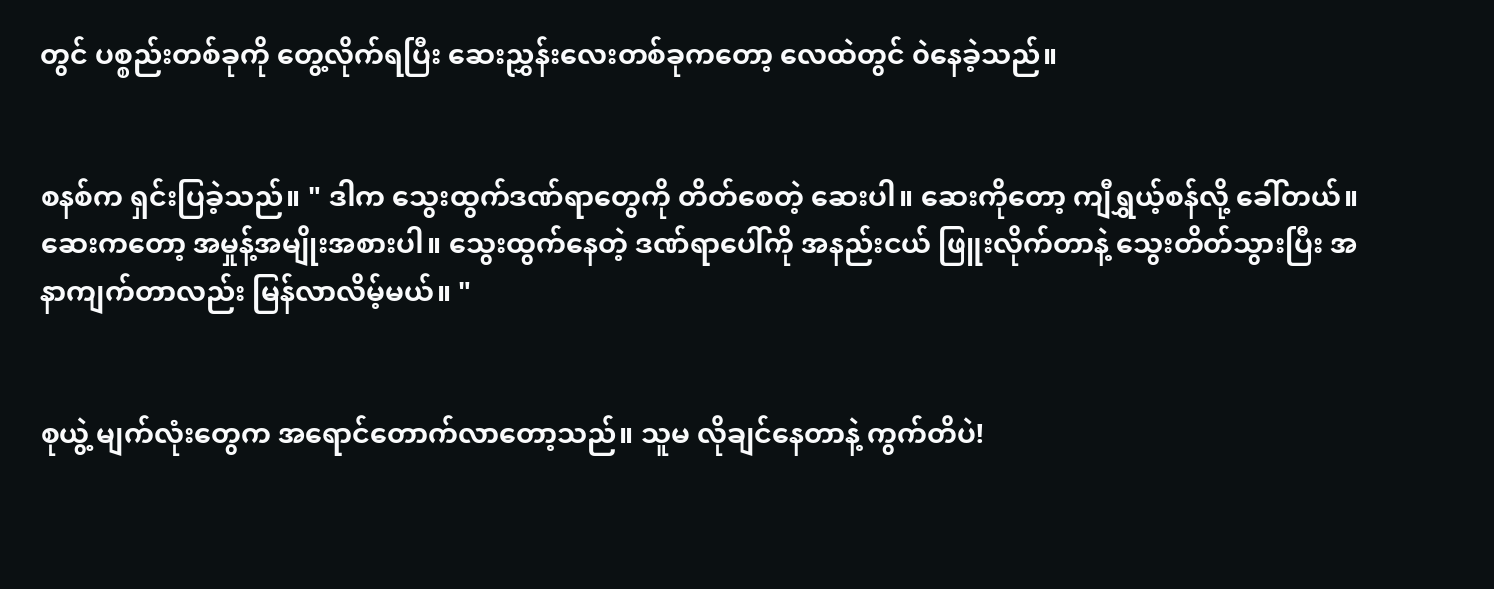တွင် ပစ္စည်းတစ်ခုကို တွေ့လိုက်ရပြီး ဆေးညွှန်းလေးတစ်ခုကတော့ လေထဲတွင် ၀ဲနေခဲ့သည်။


စနစ်က ရှင်းပြခဲ့သည်။ " ဒါက သွေးထွက်ဒဏ်ရာတွေကို တိတ်စေတဲ့ ဆေးပါ။ ဆေးကိုတော့ ကျီရွှယ့်စန်လို့ ခေါ်တယ်။ ဆေးကတော့ အမှုန့်အမျိုးအစားပါ။ သွေးထွက်နေတဲ့ ဒဏ်ရာပေါ်ကို အနည်းငယ် ဖြူးလိုက်တာနဲ့ သွေးတိတ်သွားပြီး အနာကျက်တာလည်း မြန်လာလိမ့်မယ်။ "


စုယွဲ့ မျက်လုံးတွေက အရောင်တောက်လာတော့သည်။ သူမ လိုချင်နေတာနဲ့ ကွက်တိပဲ!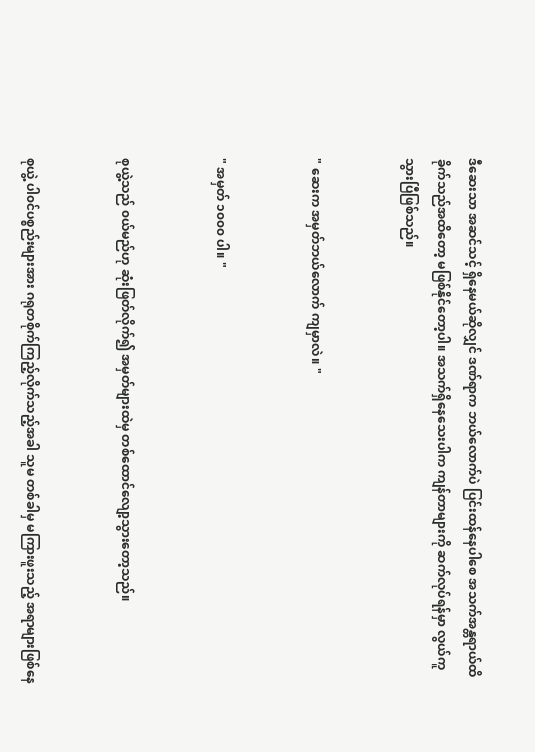ဒီဆေးသာ အဆင်သင့် ရှိနေမယ်ဆိုလျှင် ဒဏ်ရာက ဘယ်လောက်ပဲ ပြင်းထန်နေပါစေ အသက်အန္တရာယ်ထိခိုက်သည်အထိတော့ မဖြစ်နိုင်တော့ပါ။ အသက်ရှိနေသေးပါက ကျန်တာများကို ဆက်လုပ်ရန်မှာ လွယ်ကူသွားပြီဖြစ်သည်။


" ဆေးက အမှတ်ဘယ်လောက် ကျမှာလဲ။ "


" အမှတ် ၁၀၀၀ ပါ။ "


စုယွဲ့သည် ၀ယ်မည်ဟု ဆုံးဖြတ်လိုက်၍ အမှတ်များထဲမှ တစ်ထောင်လျော့သွားတော့သည်။


စုယွဲ့ ပါ၀င်ပစ္စည်းများအား ဂရုတစိုက်ကြည့်လိုက်သည့်အခါ သူမ တစ်ခါမှ မကြားဖူးသည့် အရာများဖြစ်နေ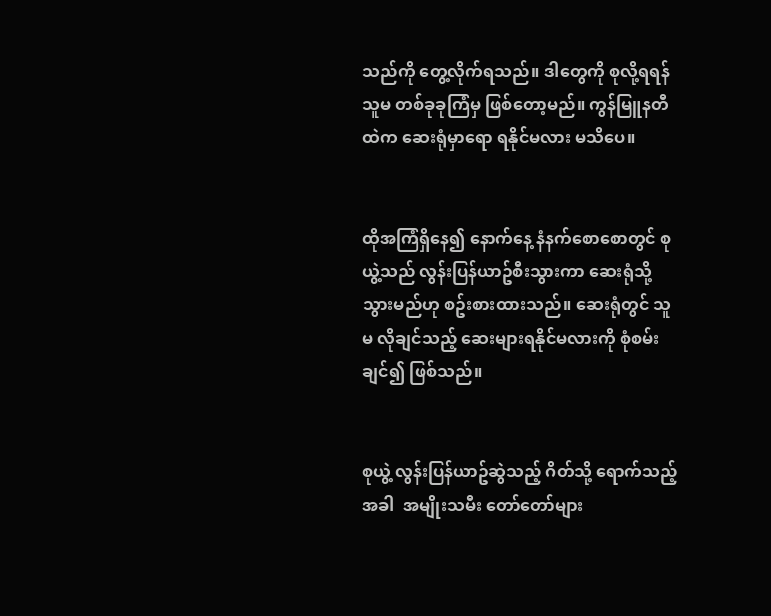သည်ကို တွေ့လိုက်ရသည်။ ဒါတွေကို စုလို့ရရန် သူမ တစ်ခုခုကြံမှ ဖြစ်တော့မည်။ ကွန်မြူနတီထဲက ဆေးရုံမှာရော ရနိုင်မလား မသိပေ။


ထိုအကြံရှိနေ၍ နောက်နေ့ နံနက်စောစောတွင် စုယွဲ့သည် လွန်းပြန်ယာဥ်စီးသွားကာ ဆေးရုံသို့ သွားမည်ဟု စဥ်းစားထားသည်။ ဆေးရုံတွင် သူမ လိုချင်သည့် ဆေးများရနိုင်မလားကို စုံစမ်းချင်၍ ဖြစ်သည်။


စုယွဲ့ လွန်းပြန်ယာဥ်ဆွဲသည့် ဂိတ်သို့ ရောက်သည့်အခါ  အမျိုးသမီး တော်တော်များ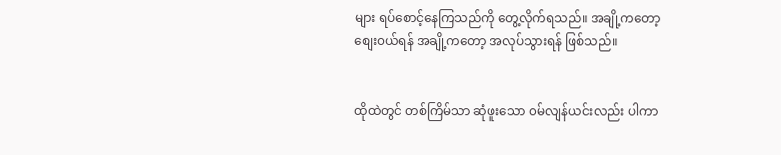များ ရပ်စောင့်နေကြသည်ကို တွေ့လိုက်ရသည်။ အချို့ကတော့ စျေး၀ယ်ရန် အချို့ကတော့ အလုပ်သွားရန် ဖြစ်သည်။


ထိုထဲတွင် တစ်ကြိမ်သာ ဆုံဖူးသော ၀မ်လျန်ယင်းလည်း ပါကာ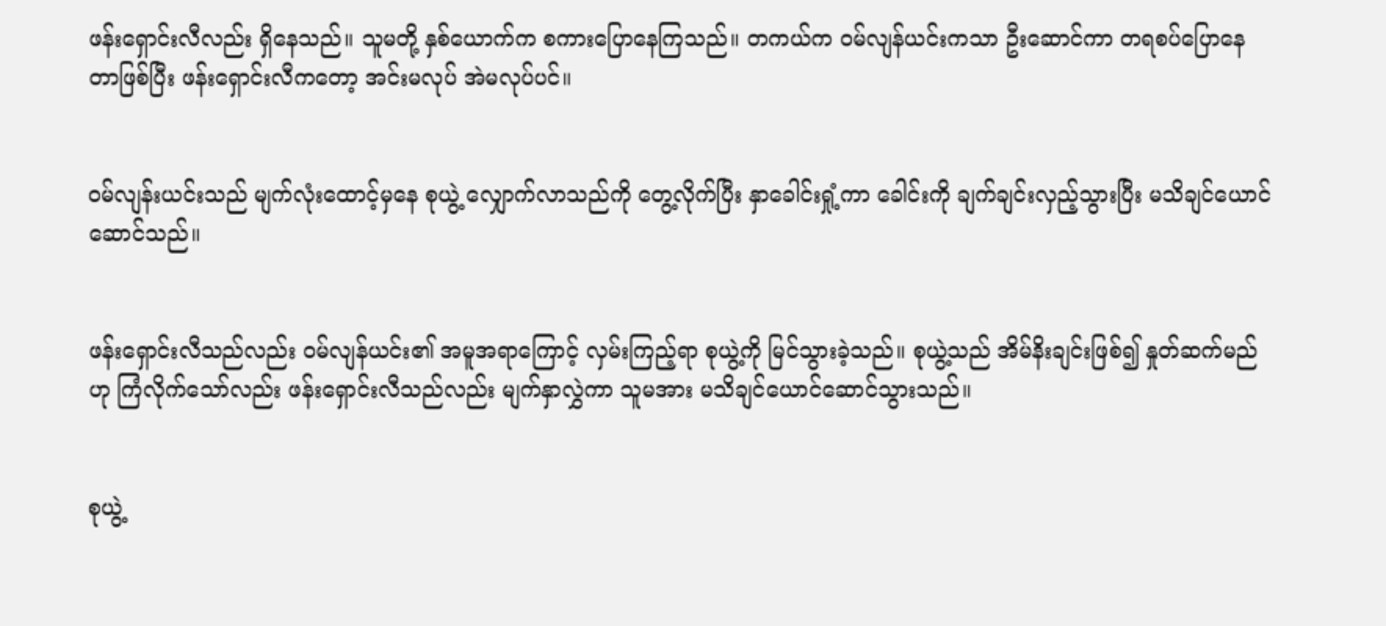ဖန်းရှောင်းလီလည်း ရှိနေသည်။ သူမတို့ နှစ်ယောက်က စကားပြောနေကြသည်။ တကယ်က ၀မ်လျန်ယင်းကသာ ဦးဆောင်ကာ တရစပ်ပြောနေတာဖြစ်ပြီး ဖန်းရှောင်းလီကတော့ အင်းမလုပ် အဲမလုပ်ပင်။


၀မ်လျန်းယင်းသည် မျက်လုံးထောင့်မှနေ စုယွဲ့ လျှောက်လာသည်ကို တွေ့လိုက်ပြီး နှာခေါင်းရှုံ့ကာ ခေါင်းကို ချက်ချင်းလှည့်သွားပြီး မသိချင်ယောင်ဆောင်သည်။


ဖန်းရှောင်းလီသည်လည်း ၀မ်လျန်ယင်း၏ အမူအရာကြောင့် လှမ်းကြည့်ရာ စုယွဲ့ကို မြင်သွားခဲ့သည်။ စုယွဲ့သည် အိမ်နိးချင်းဖြစ်၍ နှုတ်ဆက်မည်ဟု ကြံလိုက်သော်လည်း ဖန်းရှောင်းလီသည်လည်း မျက်နှာလွှဲကာ သူမအား မသိချင်ယောင်ဆောင်သွားသည်။


စုယွဲ့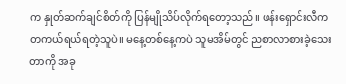က နှုတ်ဆက်ချင်စိတ်ကို ပြန်မျိုသိပ်လိုက်ရတော့သည်။ ဖန်းရှောင်းလီက တကယ်ရယ်ရတဲ့သူပဲ။ မနေ့တစ်နေ့ကပဲ သူမအိမ်တွင် ညစာလာစားခဲ့သေးတာကို အခု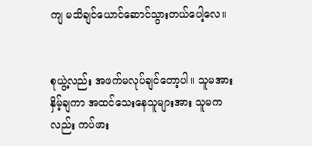ကျ မသိချင်ယောင်ဆောင်သွားတယ်ပေါ့လေ။


စုယွဲ့လည်း အဖက်မလုပ်ချင်တော့ပါ။ သူမအား နှိမ့်ချကာ အထင်သေးနေသူများအား သူမကလည်း ကပ်ဖား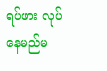ရပ်ဖား လုပ်နေမည်မ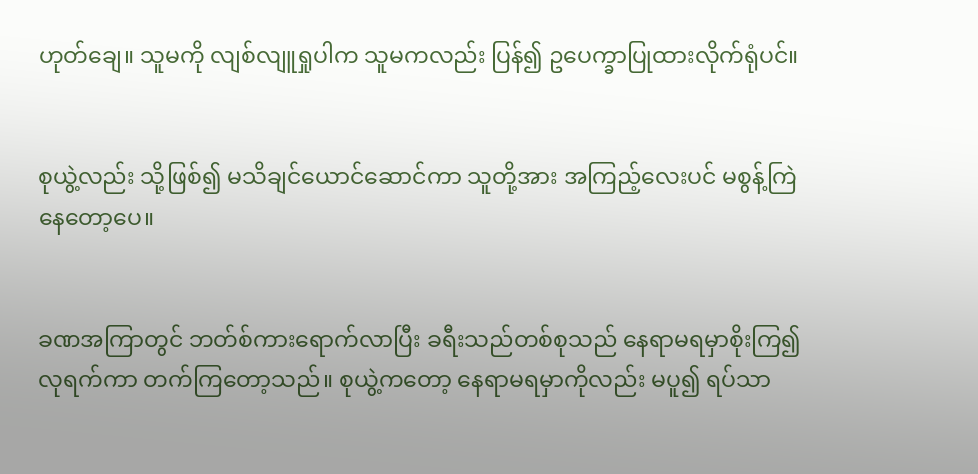ဟုတ်ချေ။ သူမကို လျစ်လျူရှုပါက သူမကလည်း ပြန်၍ ဥပေက္ခာပြုထားလိုက်ရုံပင်။


စုယွဲ့လည်း သို့ဖြစ်၍ မသိချင်ယောင်ဆောင်ကာ သူတို့အား အကြည့်လေးပင် မစွန့်ကြဲနေတော့ပေ။


ခဏအကြာတွင် ဘတ်စ်ကားရောက်လာပြီး ခရီးသည်တစ်စုသည် နေရာမရမှာစိုးကြ၍ လုရက်ကာ တက်ကြတော့သည်။ စုယွဲ့ကတော့ နေရာမရမှာကိုလည်း မပူ၍ ရပ်သာ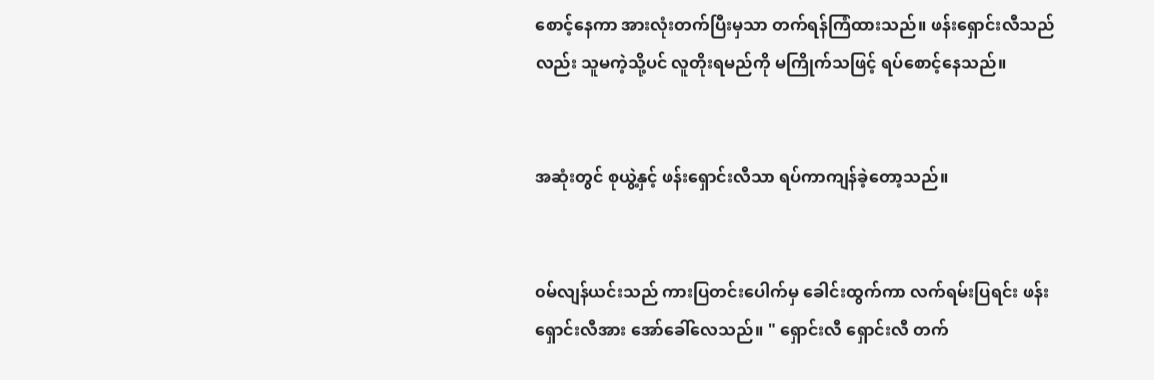စောင့်နေကာ အားလုံးတက်ပြီးမှသာ တက်ရန်ကြံထားသည်။ ဖန်းရှောင်းလီသည်လည်း သူမကဲ့သို့ပင် လူတိုးရမည်ကို မကြိုက်သဖြင့် ရပ်စောင့်နေသည်။


အဆုံးတွင် စုယွဲ့နှင့် ဖန်းရှောင်းလီသာ ရပ်ကာကျန်ခဲ့တော့သည်။


၀မ်လျန်ယင်းသည် ကားပြတင်းပေါက်မှ ခေါင်းထွက်ကာ လက်ရမ်းပြရင်း ဖန်းရှောင်းလီအား အော်ခေါ်လေသည်။ " ရှောင်းလီ ရှောင်းလီ တက်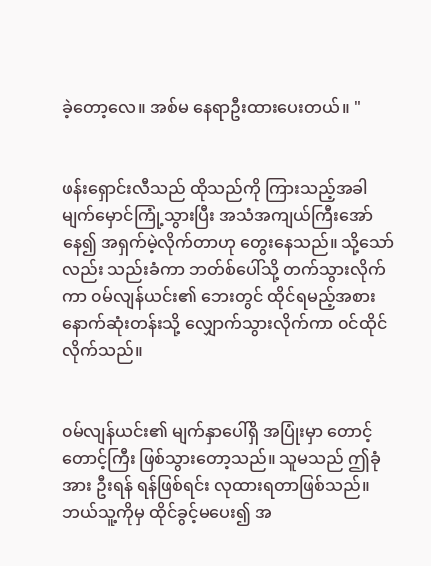ခဲ့တော့လေ။ အစ်မ နေရာဦးထားပေးတယ်။ "


ဖန်းရှောင်းလီသည် ထိုသည်ကို ကြားသည့်အခါ မျက်မှောင်ကြုံ့သွားပြီး အသံအကျယ်ကြီးအော်နေ၍ အရှက်မဲ့လိုက်တာဟု တွေးနေသည်။ သို့သော်လည်း သည်းခံကာ ဘတ်စ်ပေါ်သို့ တက်သွားလိုက်ကာ ၀မ်လျန်ယင်း၏ ဘေးတွင် ထိုင်ရမည့်အစား နောက်ဆုံးတန်းသို့ လျှောက်သွားလိုက်ကာ ၀င်ထိုင်လိုက်သည်။


၀မ်လျန်ယင်း၏ မျက်နှာပေါ်ရှိ အပြုံးမှာ တောင့်တောင့်ကြီး ဖြစ်သွားတော့သည်။ သူမသည် ဤခုံအား ဦးရန် ရန်ဖြစ်ရင်း လုထားရတာဖြစ်သည်။ ဘယ်သူ့ကိုမှ ထိုင်ခွင့်မပေး၍ အ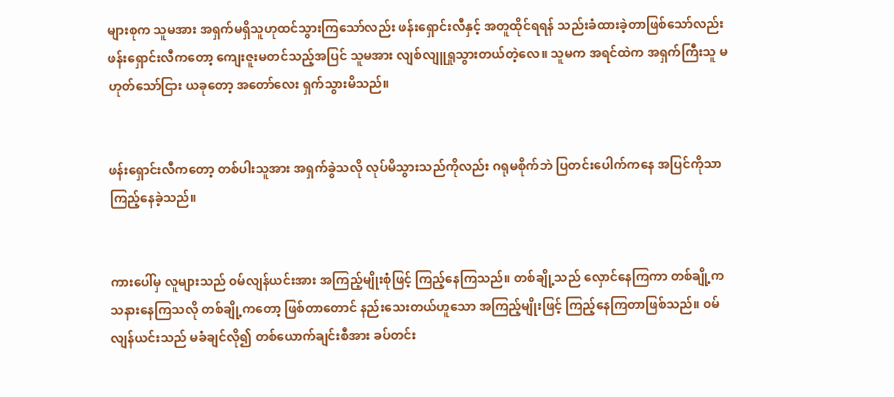များစုက သူမအား အရှက်မရှိသူဟုထင်သွားကြသော်လည်း ဖန်းရှောင်းလီနှင့် အတူထိုင်ရရန် သည်းခံထားခဲ့တာဖြစ်သော်လည်း ဖန်းရှောင်းလီကတော့ ကျေးဇူးမတင်သည့်အပြင် သူမအား လျစ်လျူရှုသွားတယ်တဲ့လေ။ သူမက အရင်ထဲက အရှက်ကြီးသူ မဟုတ်သော်ငြား ယခုတော့ အတော်လေး ရှက်သွားမိသည်။


ဖန်းရှောင်းလီကတော့ တစ်ပါးသူအား အရှက်ခွဲသလို လုပ်မိသွားသည်ကိုလည်း ဂရုမစိုက်ဘဲ ပြတင်းပေါက်ကနေ အပြင်ကိုသာ ကြည့်နေခဲ့သည်။


ကားပေါ်မှ လူများသည် ၀မ်လျန်ယင်းအား အကြည့်မျိုးစုံဖြင့် ကြည့်နေကြသည်။ တစ်ချို့သည် လှောင်နေကြကာ တစ်ချို့က သနားနေကြသလို တစ်ချို့ကတော့ ဖြစ်တာတောင် နည်းသေးတယ်ဟူသော အကြည့်မျိုးဖြင့် ကြည့်နေကြတာဖြစ်သည်။ ၀မ်လျန်ယင်းသည် မခံချင်လို၍ တစ်ယောက်ချင်းစီအား ခပ်တင်း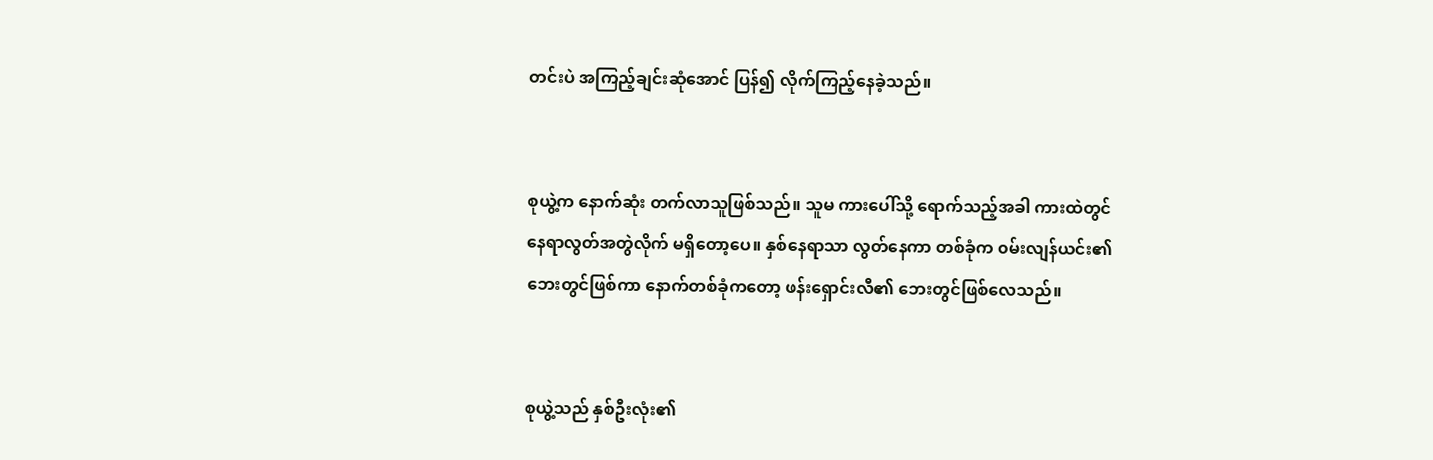တင်းပဲ အကြည့်ချင်းဆုံအောင် ပြန်၍ လိုက်ကြည့်နေခဲ့သည်။


စုယွဲ့က နောက်ဆုံး တက်လာသူဖြစ်သည်။ သူမ ကားပေါ်သို့ ရောက်သည့်အခါ ကားထဲတွင် နေရာလွတ်အတွဲလိုက် မရှိတော့ပေ။ နှစ်နေရာသာ လွတ်နေကာ တစ်ခုံက ၀မ်းလျန်ယင်း၏ ဘေးတွင်ဖြစ်ကာ နောက်တစ်ခုံကတော့ ဖန်းရှောင်းလီ၏ ဘေးတွင်ဖြစ်လေသည်။


စုယွဲ့သည် နှစ်ဦးလုံး၏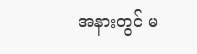အနားတွင် မ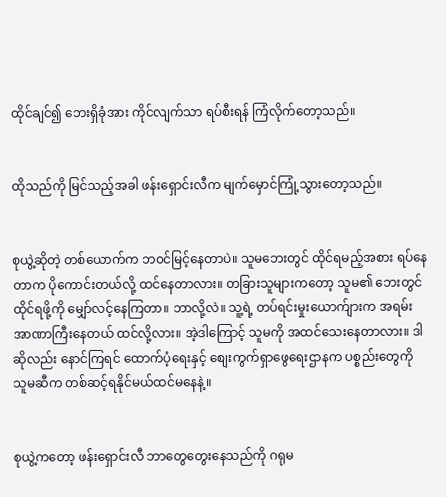ထိုင်ချင်၍ ဘေးရှိခုံအား ကိုင်လျက်သာ ရပ်စီးရန် ကြံလိုက်တော့သည်။


ထိုသည်ကို မြင်သည့်အခါ ဖန်းရှောင်းလီက မျက်မှောင်ကြုံ့သွားတော့သည်။


စုယွဲ့ဆိုတဲ့ တစ်ယောက်က ဘ၀င်မြင့်နေတာပဲ။ သူမဘေးတွင် ထိုင်ရမည့်အစား ရပ်နေတာက ပိုကောင်းတယ်လို့ ထင်နေတာလား။ တခြားသူများကတော့ သူမ၏ ဘေးတွင် ထိုင်ရဖို့ကို မျှော်လင့်နေကြတာ။ ဘာလို့လဲ။ သူ့ရဲ့ တပ်ရင်းမှုးယောက်ျားက အရမ်းအာဏာကြီးနေတယ် ထင်လို့လား။ အဲ့ဒါကြောင့် သူမကို အထင်သေးနေတာလား။ ဒါဆိုလည်း နောင်ကြရင် ထောက်ပံ့ရေးနှင့် စျေးကွက်ရှာဖွေရေးဌာနက ပစ္စည်းတွေကို သူမဆီက တစ်ဆင့်ရနိုင်မယ်ထင်မနေနဲ့။


စုယွဲ့ကတော့ ဖန်းရှောင်းလီ ဘာတွေတွေးနေသည်ကို ဂရုမ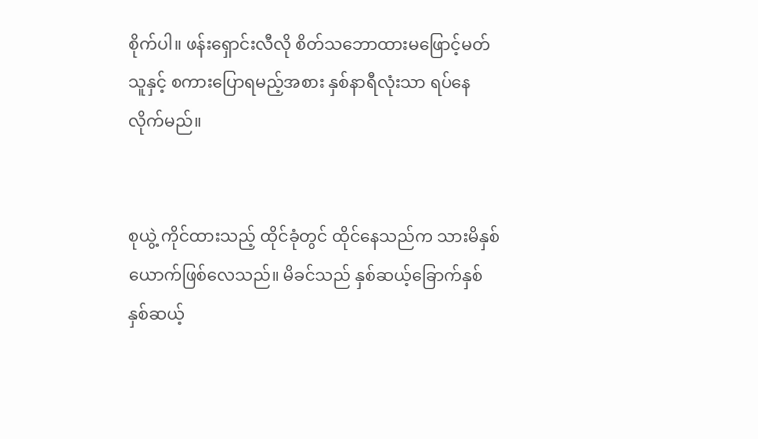စိုက်ပါ။ ဖန်းရှောင်းလီလို စိတ်သဘောထားမဖြောင့်မတ်သူနှင့် စကားပြောရမည့်အစား နှစ်နာရီလုံးသာ ရပ်နေလိုက်မည်။


စုယွဲ့ ကိုင်ထားသည့် ထိုင်ခုံတွင် ထိုင်နေသည်က သားမိနှစ်ယောက်ဖြစ်လေသည်။ မိခင်သည် နှစ်ဆယ့်ခြောက်နှစ် နှစ်ဆယ့်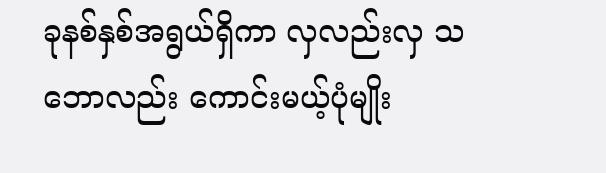ခုနစ်နှစ်အရွယ်ရှိကာ လှလည်းလှ သဘောလည်း ကောင်းမယ့်ပုံမျိုး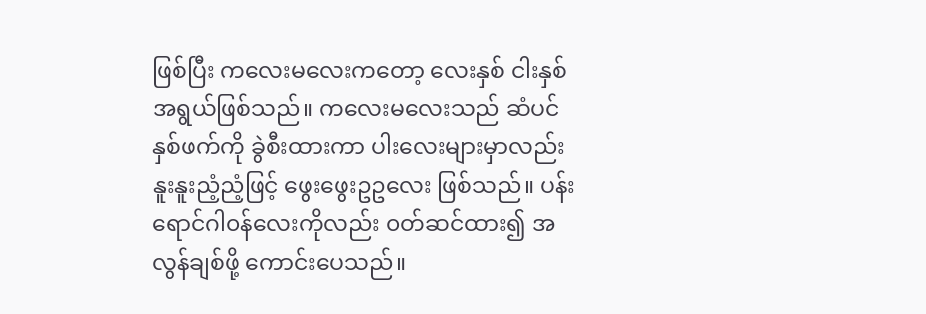ဖြစ်ပြီး ကလေးမလေးကတော့ လေးနှစ် ငါးနှစ်အရွယ်ဖြစ်သည်။ ကလေးမလေးသည် ဆံပင်နှစ်ဖက်ကို ခွဲစီးထားကာ ပါးလေးများမှာလည်း နူးနူးညံ့ညံ့ဖြင့် ဖွေးဖွေးဥဥလေး ဖြစ်သည်။ ပန်းရောင်ဂါ၀န်လေးကိုလည်း ၀တ်ဆင်ထား၍ အလွန်ချစ်ဖို့ ကောင်းပေသည်။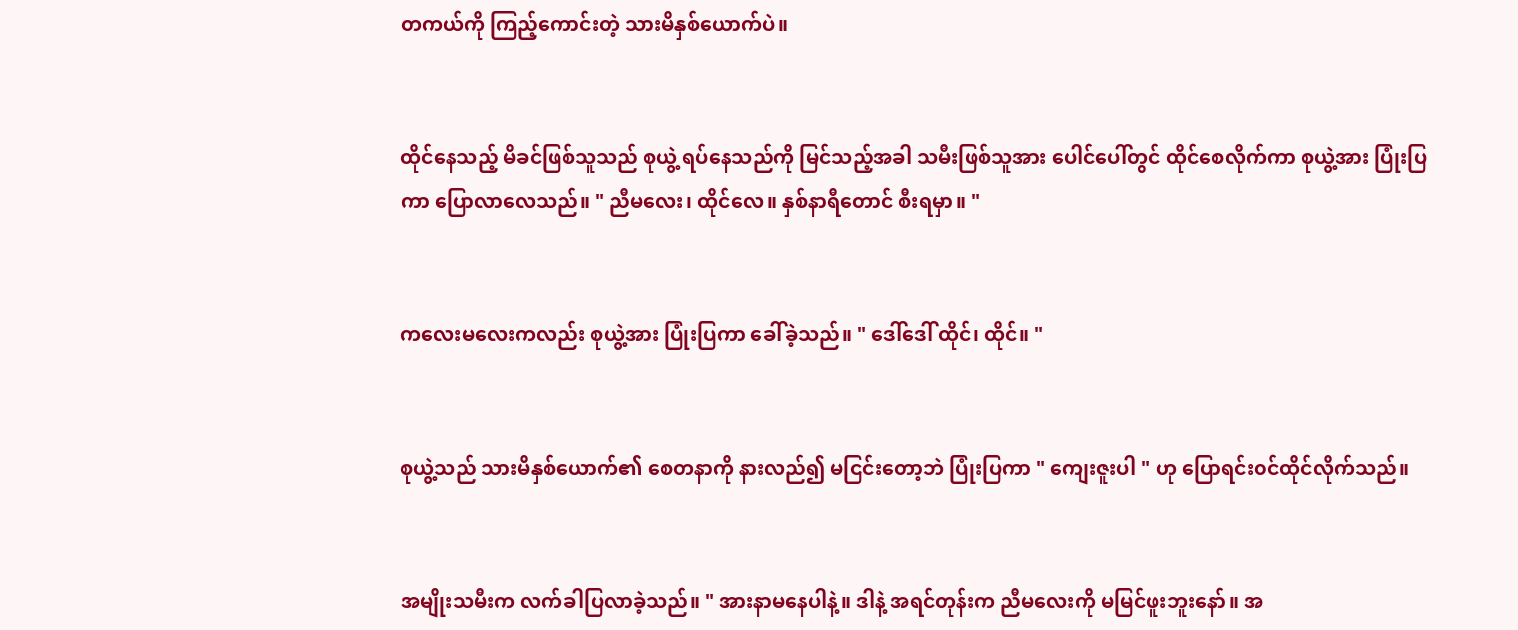တကယ်ကို ကြည့်ကောင်းတဲ့ သားမိနှစ်ယောက်ပဲ။


ထိုင်နေသည့် မိခင်ဖြစ်သူသည် စုယွဲ့ ရပ်နေသည်ကို မြင်သည့်အခါ သမီးဖြစ်သူအား ပေါင်ပေါ်တွင် ထိုင်စေလိုက်ကာ စုယွဲ့အား ပြုံးပြကာ ပြောလာလေသည်။ " ညီမလေး၊ ထိုင်လေ။ နှစ်နာရီတောင် စီးရမှာ။ "


ကလေးမလေးကလည်း စုယွဲ့အား ပြုံးပြကာ ခေါ်ခဲ့သည်။ " ဒေါ်ဒေါ် ထိုင်၊ ထိုင်။ "


စုယွဲ့သည် သားမိနှစ်ယောက်၏ စေတနာကို နားလည်၍ မငြင်းတော့ဘဲ ပြုံးပြကာ " ကျေးဇူးပါ " ဟု ပြောရင်း၀င်ထိုင်လိုက်သည်။


အမျိုးသမီးက လက်ခါပြလာခဲ့သည်။ " အားနာမနေပါနဲ့။ ဒါနဲ့ အရင်တုန်းက ညီမလေးကို မမြင်ဖူးဘူးနော်။ အ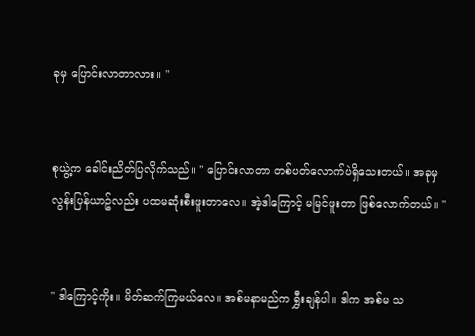ခုမှ ပြောင်းလာတာလား။ "


စုယွဲ့က ခေါင်းညိတ်ပြလိုက်သည်။ " ပြောင်းလာတာ တစ်ပတ်လောက်ပဲရှိသေးတယ်။ အခုမှ လွန်းပြန်ယာဥ်လည်း ပထမဆုံးစီးဖူးတာလေ။ အဲ့ဒါကြောင့် မမြင်ဖူးတာ ဖြစ်လောက်တယ်။ "


" ဒါကြောင့်ကိုး။ မိတ်ဆက်ကြမယ်လေ။ အစ်မနာမည်က ရွှီးချန်ပါ။ ဒါက အစ်မ သ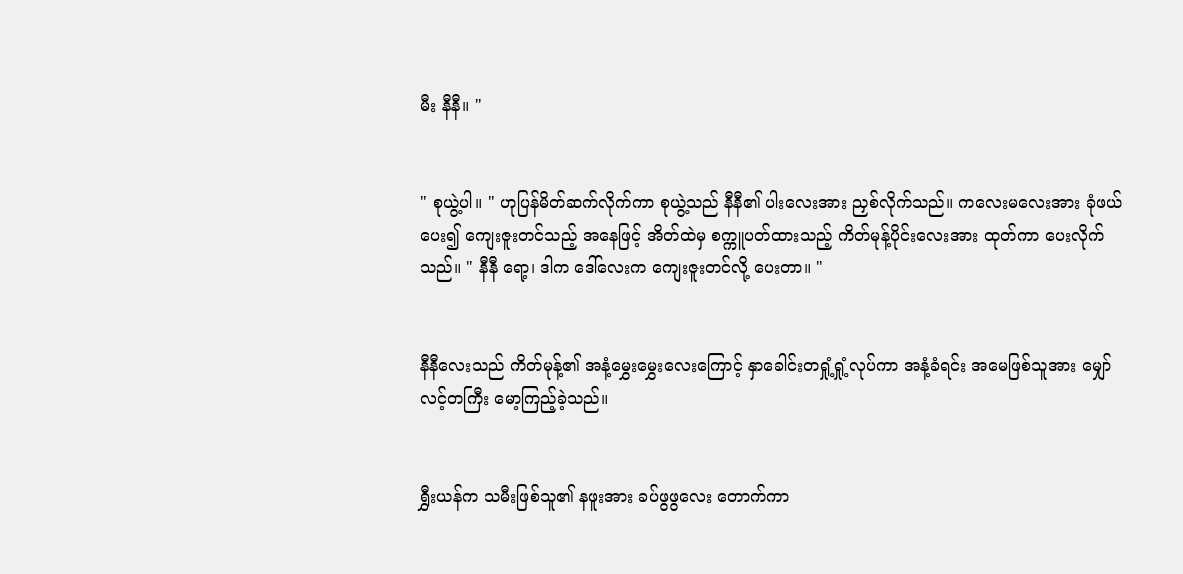မီး နီနီ။ "


" စုယွဲ့ပါ။ " ဟုပြန်မိတ်ဆက်လိုက်ကာ စုယွဲ့သည် နီနီ၏ ပါးလေးအား ညှစ်လိုက်သည်။ ကလေးမလေးအား ခုံဖယ်ပေး၍ ကျေးဇူးတင်သည့် အနေဖြင့် အိတ်ထဲမှ စက္ကူပတ်ထားသည့် ကိတ်မုန့်ပိုင်းလေးအား ထုတ်ကာ ပေးလိုက်သည်။ " နီနီ ရော့၊ ဒါက ဒေါ်လေးက ကျေးဇူးတင်လို့ ပေးတာ။ "


နီနီလေးသည် ကိတ်မုန့်၏ အနံ့မွှေးမွှေးလေးကြောင့် နှာခေါင်းတရှုံ့ရှုံ့လုပ်ကာ အနံ့ခံရင်း အမေဖြစ်သူအား မျှော်လင့်တကြီး မော့ကြည့်ခဲ့သည်။


ရွှီးယန်က သမီးဖြစ်သူ၏ နဖူးအား ခပ်ဖွဖွလေး တောက်ကာ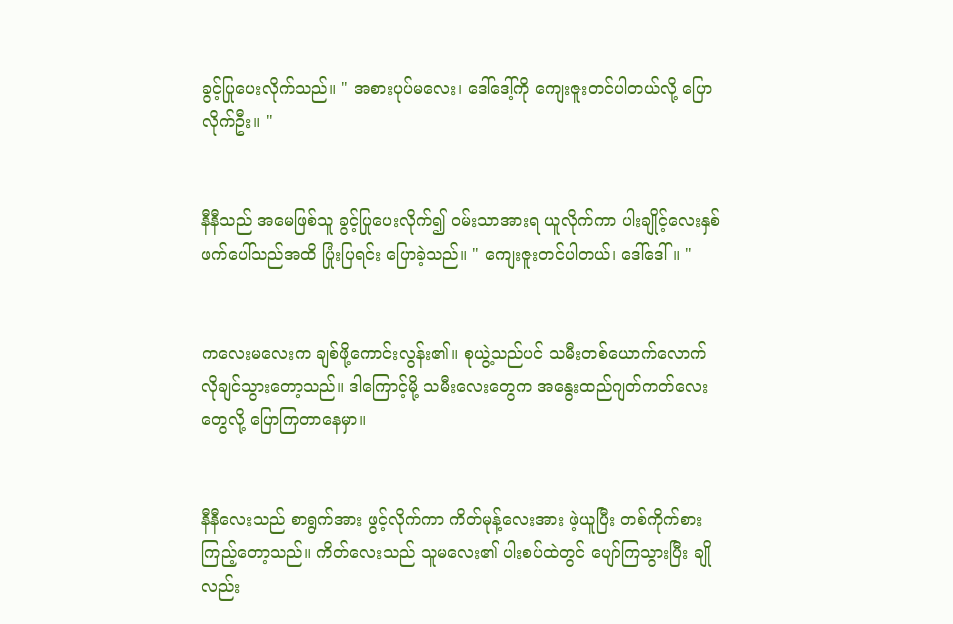ခွင့်ပြုပေးလိုက်သည်။ " အစားပုပ်မလေး၊ ဒေါ်ဒေါ့်ကို ကျေးဇူးတင်ပါတယ်လို့ ပြောလိုက်ဦး။ "


နီနီသည် အမေဖြစ်သူ ခွင့်ပြုပေးလိုက်၍ ၀မ်းသာအားရ ယူလိုက်ကာ ပါးချိုင့်လေးနှစ်ဖက်ပေါ်သည်အထိ ပြုံးပြရင်း ပြောခဲ့သည်။ " ကျေးဇူးတင်ပါတယ်၊ ဒေါ်ဒေါ်။ "


ကလေးမလေးက ချစ်ဖို့ကောင်းလွန်း၏။ စုယွဲ့သည်ပင် သမီးတစ်ယောက်လောက် လိုချင်သွားတော့သည်။ ဒါကြောင့်မို့ သမီးလေးတွေက အနွေးထည်ဂျတ်ကတ်လေးတွေလို့ ပြောကြတာနေမှာ။


နီနီလေးသည် စာရွက်အား ဖွင့်လိုက်ကာ ကိတ်မုန့်လေးအား ဖဲ့ယူပြီး တစ်ကိုက်စားကြည့်တော့သည်။ ကိတ်လေးသည် သူမလေး၏ ပါးစပ်ထဲတွင် ပျော်ကြသွားပြီး ချိုလည်း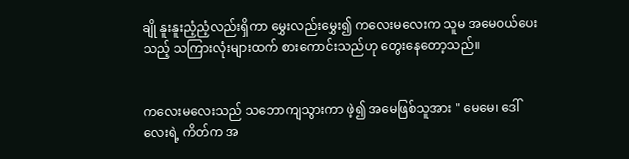ချို နူးနူးညံ့ညံ့လည်းရှိကာ မွှေးလည်းမွှေး၍ ကလေးမလေးက သူမ အမေ၀ယ်ပေးသည့် သကြားလုံးများထက် စားကောင်းသည်ဟု တွေးနေတော့သည်။


ကလေးမလေးသည် သဘောကျသွားကာ ဖဲ့၍ အမေဖြစ်သူအား " မေမေ၊ ဒေါ်လေးရဲ့ ကိတ်က အ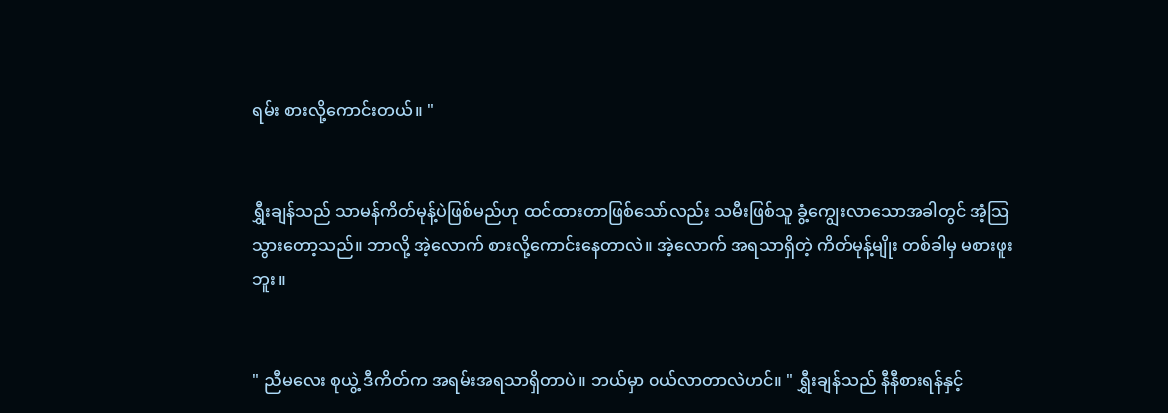ရမ်း စားလို့ကောင်းတယ်။ "


ရွှီးချန်သည် သာမန်ကိတ်မုန့်ပဲဖြစ်မည်ဟု ထင်ထားတာဖြစ်သော်လည်း သမီးဖြစ်သူ ခွံ့ကျွေးလာသောအခါတွင် အံ့သြသွားတော့သည်။ ဘာလို့ အဲ့လောက် စားလို့ကောင်းနေတာလဲ။ အဲ့လောက် အရသာရှိတဲ့ ကိတ်မုန့်မျိုး တစ်ခါမှ မစားဖူးဘူး။


" ညီမလေး စုယွဲ့ ဒီကိတ်က အရမ်းအရသာရှိတာပဲ။ ဘယ်မှာ ၀ယ်လာတာလဲဟင်။ " ရွှီးချန်သည် နီနီစားရန်နှင့်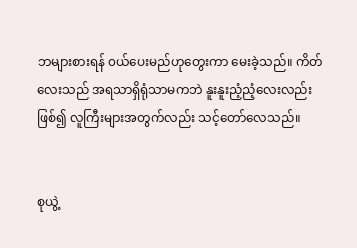ဘများစားရန် ၀ယ်ပေးမည်ဟုတွေးကာ မေးခဲ့သည်။ ကိတ်လေးသည် အရသာရှိရုံသာမကဘဲ နူးနူးညံ့ညံ့လေးလည်း ဖြစ်၍ လူကြီးများအတွက်လည်း သင့်တော်လေသည်။


စုယွဲ့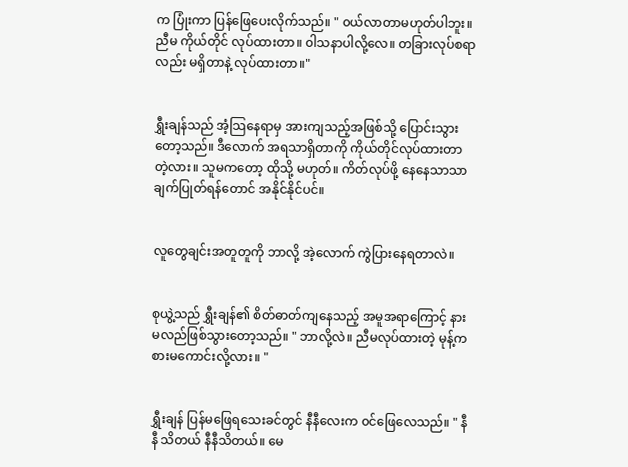က ပြုံးကာ ပြန်ဖြေပေးလိုက်သည်။ " ၀ယ်လာတာမဟုတ်ပါဘူး။ ညီမ ကိုယ်တိုင် လုပ်ထားတာ။ ၀ါသနာပါလို့လေ။ တခြားလုပ်စရာလည်း မရှိတာနဲ့ လုပ်ထားတာ။"


ရွှီးချန်သည် အံ့သြနေရာမှ အားကျသည့်အဖြစ်သို့ ပြောင်းသွားတော့သည်။ ဒီလောက် အရသာရှိတာကို ကိုယ်တိုင်လုပ်ထားတာတဲ့လား။ သူမကတော့ ထိုသို့ မဟုတ်။ ကိတ်လုပ်ဖို့ နေနေသာသာ ချက်ပြုတ်ရန်တောင် အနိုင်နိုင်ပင်။


လူတွေချင်းအတူတူကို ဘာလို့ အဲ့လောက် ကွဲပြားနေရတာလဲ။


စုယွဲ့သည် ရွှီးချန်၏ စိတ်ဓာတ်ကျနေသည့် အမူအရာကြောင့် နားမလည်ဖြစ်သွားတော့သည်။ " ဘာလို့လဲ။ ညီမလုပ်ထားတဲ့ မုန့်က စားမကောင်းလို့လား။ "


ရွှီးချန် ပြန်မဖြေရသေးခင်တွင် နီနီလေးက ၀င်ဖြေလေသည်။ " နီနီ သိတယ် နီနီသိတယ်။ မေ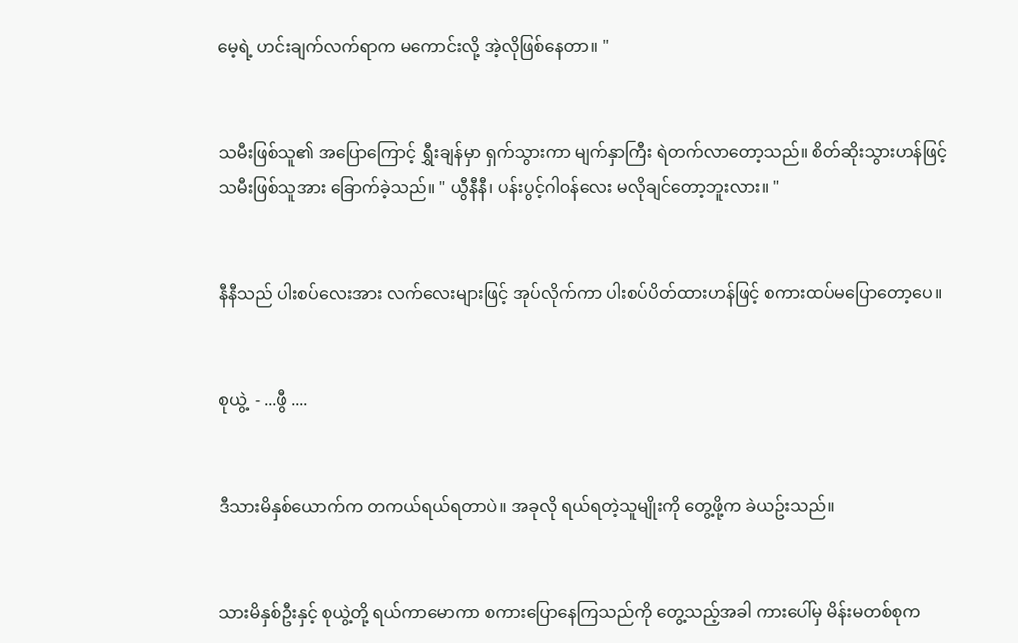မေ့ရဲ့ ဟင်းချက်လက်ရာက မကောင်းလို့ အဲ့လိုဖြစ်နေတာ။ "


သမီးဖြစ်သူ၏ အပြောကြောင့် ရွှီးချန်မှာ ရှက်သွားကာ မျက်နှာကြီး ရဲတက်လာတော့သည်။ စိတ်ဆိုးသွားဟန်ဖြင့် သမီးဖြစ်သူအား ခြောက်ခဲ့သည်။ " ယွီနီနီ၊ ပန်းပွင့်ဂါ၀န်လေး မလိုချင်တော့ဘူးလား။ "


နီနီသည် ပါးစပ်လေးအား လက်လေးများဖြင့် အုပ်လိုက်ကာ ပါးစပ်ပိတ်ထားဟန်ဖြင့် စကားထပ်မပြောတော့ပေ။


စုယွဲ့  - ...ဖွီ ....


ဒီသားမိနှစ်ယောက်က တကယ်ရယ်ရတာပဲ။ အခုလို ရယ်ရတဲ့သူမျိုးကို တွေ့ဖို့က ခဲယဥ်းသည်။


သားမိနှစ်ဦးနှင့် စုယွဲ့တို့ ရယ်ကာမောကာ စကားပြောနေကြသည်ကို တွေ့သည့်အခါ ကားပေါ်မှ မိန်းမတစ်စုက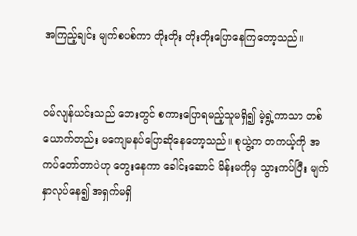အကြည့်ချင်း မျက်စပစ်ကာ တိုးတိုး တိုးတိုးပြောနေကြတော့သည်။


၀မ်လျန်ယင်းသည် ဘေးတွင် စကားပြောရမည့်သူမရှိ၍ မဲ့ရွဲ့ကာသာ တစ်ယောက်တည်း မကျေမနပ်ပြောဆိုနေတော့သည်။ စုယွဲ့က တကယ့်ကို အကပ်တော်တာပဲဟု တွေးနေကာ ခေါင်းဆောင် မိန်းမကိုမှ သွားကပ်ပြီး မျက်နှာလုပ်နေ၍ အရှက်မရှိ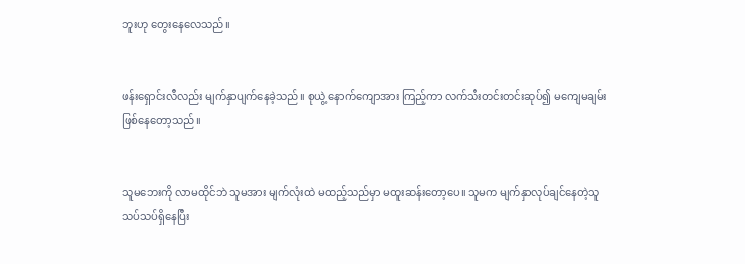ဘူးဟု တွေးနေလေသည်။


ဖန်းရှောင်းလီလည်း မျက်နှာပျက်နေခဲ့သည်။ စုယွဲ့ နောက်ကျောအား ကြည့်ကာ လက်သီးတင်းတင်းဆုပ်၍ မကျေမချမ်းဖြစ်နေတော့သည်။


သူမဘေးကို လာမထိုင်ဘဲ သူမအား မျက်လုံးထဲ မထည့်သည်မှာ မထူးဆန်းတော့ပေ။ သူမက မျက်နှာလုပ်ချင်နေတဲ့သူ သပ်သပ်ရှိနေပြီး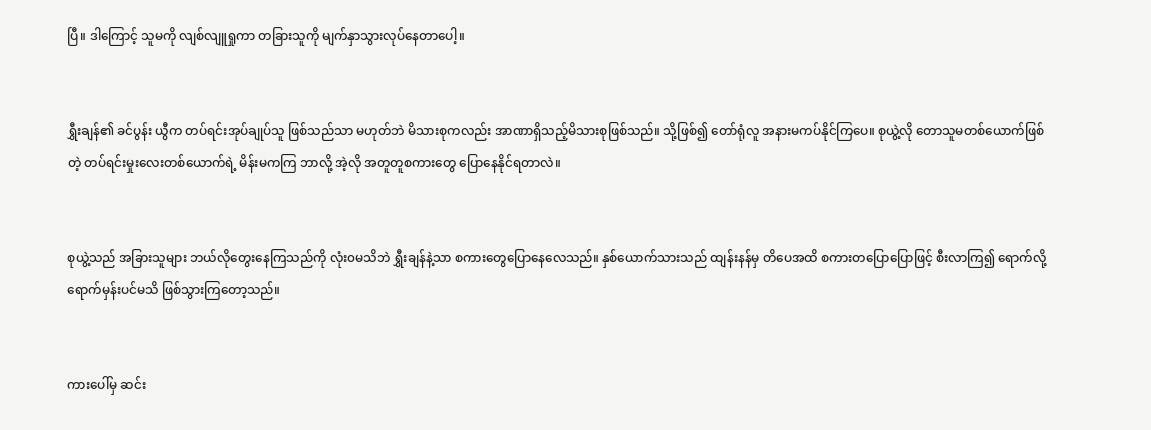ပြီ။ ဒါကြောင့် သူမကို လျစ်လျူရှုကာ တခြားသူကို မျက်နှာသွားလုပ်နေတာပေါ့။


ရွှီးချန်၏ ခင်ပွန်း ယွီက တပ်ရင်းအုပ်ချုပ်သူ ဖြစ်သည်သာ မဟုတ်ဘဲ မိသားစုကလည်း အာဏာရှိသည့်မိသားစုဖြစ်သည်။ သို့ဖြစ်၍ တော်ရုံလူ အနားမကပ်နိုင်ကြပေ။ စုယွဲ့လို တောသူမတစ်ယောက်ဖြစ်တဲ့ တပ်ရင်းမှုးလေးတစ်ယောက်ရဲ့ မိန်းမကကြ ဘာလို့ အဲ့လို အတူတူစကားတွေ ပြောနေနိုင်ရတာလဲ။


စုယွဲ့သည် အခြားသူများ ဘယ်လိုတွေးနေကြသည်ကို လုံး၀မသိဘဲ ရွှီးချန်နဲ့သာ စကားတွေပြောနေလေသည်။ နှစ်ယောက်သားသည် ထျန်းနန်မှ တိပေအထိ စကားတပြောပြောဖြင့် စီးလာကြ၍ ရောက်လို့ရောက်မှန်းပင်မသိ ဖြစ်သွားကြတော့သည်။


ကားပေါ်မှ ဆင်း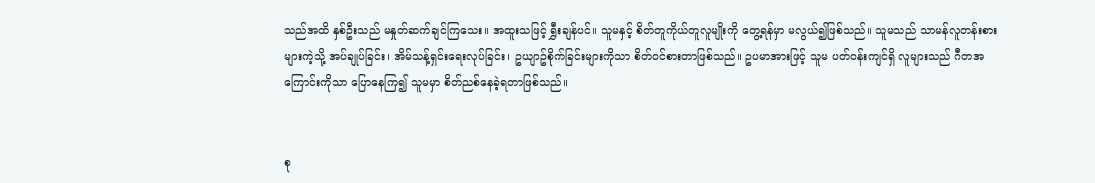သည်အထိ နှစ်ဦးသည် မနှုတ်ဆက်ချင်ကြသေး။ အထူးသဖြင့် ရွှီးချန်ပင်။ သူမနှင့် စိတ်တူကိုယ်တူလူမျိုးကို တွေ့ရန်မှာ မလွယ်၍ဖြစ်သည်။ သူမသည် သာမန်လူတန်းစားများကဲ့သို့ အပ်ချုပ်ခြင်း၊ အိမ်သန့်ရှင်းရေးလုပ်ခြင်း၊ ဥယျာဥ်စိုက်ခြင်းများကိုသာ စိတ်၀င်စားတာဖြစ်သည်။ ဥပမာအားဖြင့် သူမ ပတ်၀န်းကျင်ရှိ လူများသည် ဂီတအကြောင်းကိုသာ ပြောနေကြ၍ သူမမှာ စိတ်ညစ်နေခဲ့ရတာဖြစ်သည်။


စု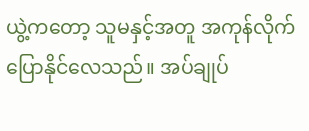ယွဲ့ကတော့ သူမနှင့်အတူ အကုန်လိုက်ပြောနိုင်လေသည်။ အပ်ချုပ်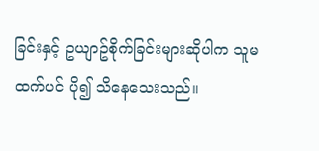ခြင်းနှင့် ဥယျာဥ်စိုက်ခြင်းများဆိုပါက သူမထက်ပင် ပို၍ သိနေသေးသည်။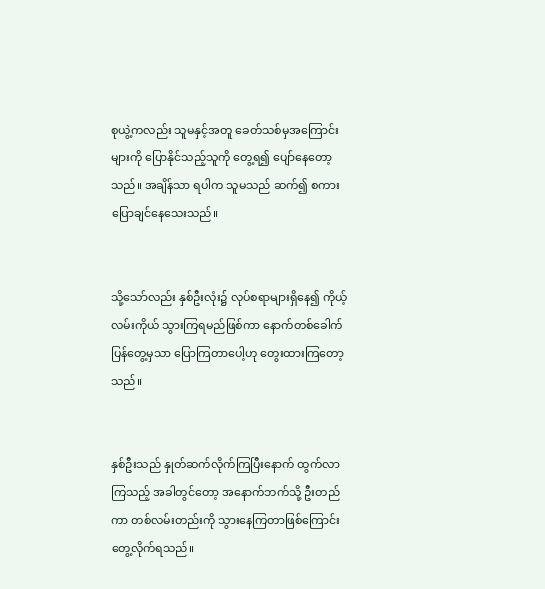စုယွဲ့ကလည်း သူမနှင့်အတူ ခေတ်သစ်မှအကြောင်းများကို ပြောနိုင်သည့်သူကို တွေ့ရ၍ ပျော်နေတော့သည်။ အချိန်သာ ရပါက သူမသည် ဆက်၍ စကားပြောချင်နေသေးသည်။


သို့သော်လည်း နှစ်ဦးလုံး၌ လုပ်စရာများရှိနေ၍ ကိုယ့်လမ်းကိုယ် သွားကြရမည်ဖြစ်ကာ နောက်တစ်ခေါက် ပြန်တွေ့မှသာ ပြောကြတာပေါ့ဟု တွေးထားကြတော့သည်။


နှစ်ဦးသည် နှုတ်ဆက်လိုက်ကြပြီးနောက် ထွက်လာကြသည့် အခါတွင်တော့ အနောက်ဘက်သို့ ဦးတည်ကာ တစ်လမ်းတည်းကို သွားနေကြတာဖြစ်ကြောင်း တွေ့လိုက်ရသည်။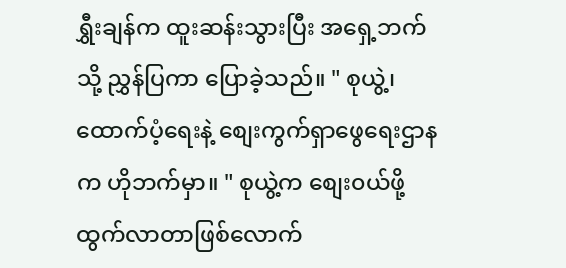ရွှီးချန်က ထူးဆန်းသွားပြီး အရှေ့ဘက်သို့ ညွှန်ပြကာ ပြောခဲ့သည်။ " စုယွဲ့၊ ထောက်ပံ့ရေးနဲ့ စျေးကွက်ရှာဖွေရေးဌာနက ဟိုဘက်မှာ။ " စုယွဲ့က စျေး၀ယ်ဖို့ ထွက်လာတာဖြစ်လောက်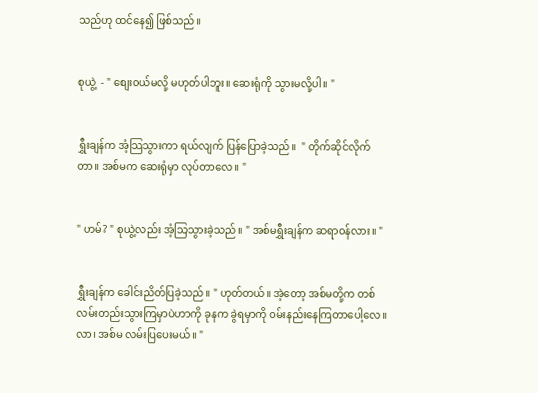သည်ဟု ထင်နေ၍ ဖြစ်သည်။


စုယွဲ့  - " စျေး၀ယ်မလို့ မဟုတ်ပါဘူး။ ဆေးရုံကို သွားမလို့ပါ။ "


ရွှီးချန်က အံ့သြသွားကာ ရယ်လျက် ပြန်ပြောခဲ့သည်။  " တိုက်ဆိုင်လိုက်တာ။ အစ်မက ဆေးရုံမှာ လုပ်တာလေ။ "


" ဟမ်? " စုယွဲ့လည်း အံ့သြသွားခဲ့သည်။ " အစ်မရွှီးချန်က ဆရာ၀န်လား။ "


ရွှီးချန်က ခေါင်းညိတ်ပြခဲ့သည်။ " ဟုတ်တယ်။ အဲ့တော့ အစ်မတို့က တစ်လမ်းတည်းသွားကြမှာပဲဟာကို ခုနက ခွဲရမှာကို ၀မ်းနည်းနေကြတာပေါ့လေ။ လာ၊ အစ်မ လမ်းပြပေးမယ်။ "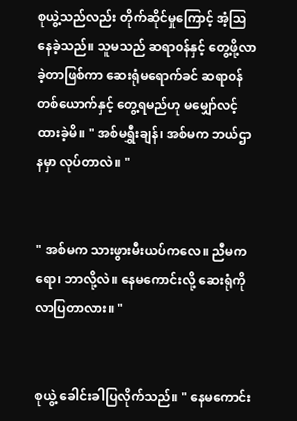စုယွဲ့သည်လည်း တိုက်ဆိုင်မှုကြောင့် အံ့သြနေခဲ့သည်။ သူမသည် ဆရာ၀န်နှင့် တွေ့ဖို့လာခဲ့တာဖြစ်ကာ ဆေးရုံမရောက်ခင် ဆရာ၀န်တစ်ယောက်နှင့် တွေ့ရမည်ဟု မမျှော်လင့်ထားခဲ့မိ။ " အစ်မရွှီးချန်၊ အစ်မက ဘယ်ဌာနမှာ လုပ်တာလဲ။ "


" အစ်မက သားဖွားမီးယပ်ကလေ။ ညီမကရော၊ ဘာလို့လဲ။ နေမကောင်းလို့ ဆေးရုံကို လာပြတာလား။ "


စုယွဲ့ ခေါင်းခါပြလိုက်သည်။ " နေမကောင်း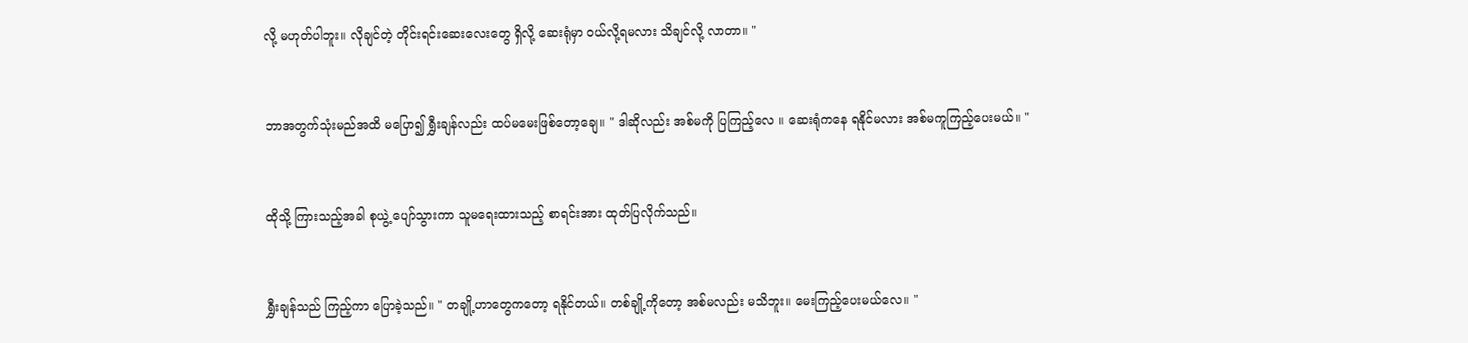လို့ မဟုတ်ပါဘူး။ လိုချင်တဲ့ တိုင်းရင်းဆေးလေးတွေ ရှိလို့ ဆေးရုံမှာ ၀ယ်လို့ရမလား သိချင်လို့ လာတာ။ "


ဘာအတွက်သုံးမည်အထိ မပြော၍ ရွှီးချန်လည်း ထပ်မမေးဖြစ်တော့ချေ။ " ဒါဆိုလည်း အစ်မကို ပြကြည့်လေ ။ ဆေးရုံကနေ ရနိုင်မလား အစ်မကူကြည့်ပေးမယ်။ "


ထိုသို့ ကြားသည့်အခါ စုယွဲ့ ပျော်သွားကာ သူမရေးထားသည့် စာရင်းအား ထုတ်ပြလိုက်သည်။


ရွှီးချန်သည် ကြည့်ကာ ပြောခဲ့သည်။ " တချို့ဟာတွေကတော့ ရနိုင်တယ်။ တစ်ချို့ကိုတော့ အစ်မလည်း မသိဘူး။ မေးကြည့်ပေးမယ်လေ။ "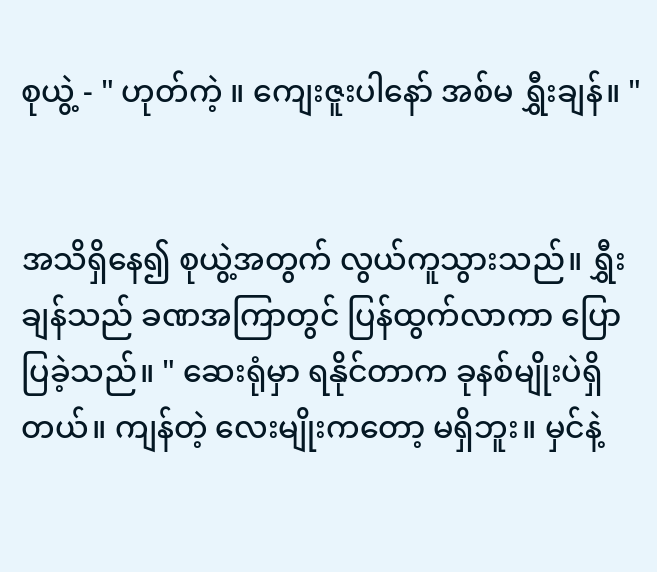စုယွဲ့ - " ဟုတ်ကဲ့ ။ ကျေးဇူးပါနော် အစ်မ ရွှီးချန်။ "


အသိရှိနေ၍ စုယွဲ့အတွက် လွယ်ကူသွားသည်။ ရွှီးချန်သည် ခဏအကြာတွင် ပြန်ထွက်လာကာ ပြောပြခဲ့သည်။ " ဆေးရုံမှာ ရနိုင်တာက ခုနစ်မျိုးပဲရှိတယ်။ ကျန်တဲ့ လေးမျိုးကတော့ မရှိဘူး။ မှင်နဲ့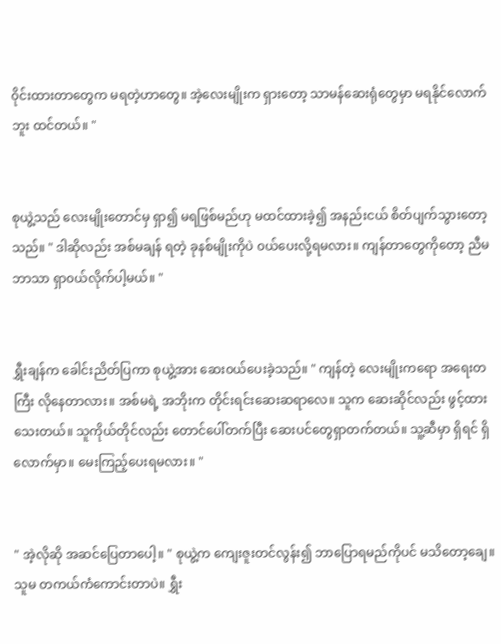၀ိုင်းထားတာတွေက မရတဲ့ဟာတွေ။ အဲ့လေးမျိုးက ရှားတော့ သာမန်ဆေးရုံတွေမှာ မရနိုင်လောက်ဘူး ထင်တယ်။ "


စုယွဲ့သည် လေးမျိုးတောင်မှ ရှာ၍ မရဖြစ်မည်ဟု မထင်ထားခဲ့၍ အနည်းငယ် စိတ်ပျက်သွားတော့သည်။ " ဒါဆိုလည်း အစ်မချန် ရတဲ့ ခုနစ်မျိုးကိုပဲ ၀ယ်ပေးလို့ရမလား။ ကျန်တာတွေကိုတော့ ညီမဘာသာ ရှာ၀ယ်လိုက်ပါ့မယ်။ "


ရွှီးချန်က ခေါင်းညိတ်ပြကာ စုယွဲ့အား ဆေး၀ယ်ပေးခဲ့သည်။ " ကျန်တဲ့ လေးမျိုးကရော အရေးတကြီး လိုနေတာလား။ အစ်မရဲ့ အဘိုးက တိုင်းရင်းဆေးဆရာလေ။ သူက ဆေးဆိုင်လည်း ဖွင့်ထားသေးတယ်။ သူကိုယ်တိုင်လည်း တောင်ပေါ်တက်ပြီး ဆေးပင်တွေရှာတက်တယ်။ သူ့ဆီမှာ ရှိရင် ရှိလောက်မှာ။ မေးကြည့်ပေးရမလား။ "


" အဲ့လိုဆို အဆင်ပြေတာပေါ့။ " စုယွဲ့က ကျေးဇူးတင်လွန်း၍ ဘာပြောရမည်ကိုပင် မသိတော့ချေ။ သူမ တကယ်ကံကောင်းတာပဲ။ ရွှီး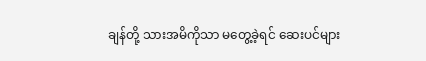ချန်တို့ သားအမိကိုသာ မတွေ့ခဲ့ရင် ဆေးပင်များ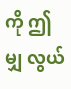ကို ဤမျှ လွယ်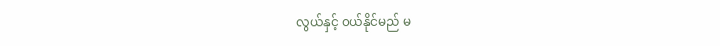လွယ်နှင့် ၀ယ်နိုင်မည် မ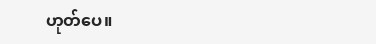ဟုတ်ပေ။